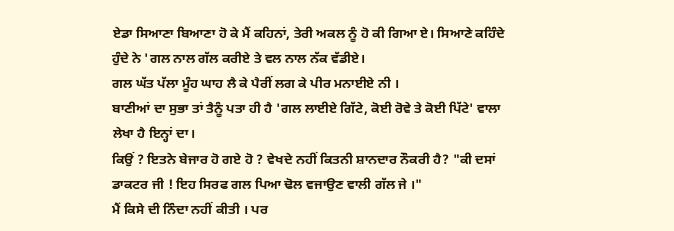ਏਡਾ ਸਿਆਣਾ ਬਿਆਣਾ ਹੋ ਕੇ ਮੈਂ ਕਹਿਨਾਂ, ਤੇਰੀ ਅਕਲ ਨੂੰ ਹੋ ਕੀ ਗਿਆ ਏ। ਸਿਆਣੇ ਕਹਿੰਦੇ ਹੁੰਦੇ ਨੇ 'ਗਲ ਨਾਲ ਗੱਲ ਕਰੀਏ ਤੇ ਵਲ ਨਾਲ ਨੱਕ ਵੱਡੀਏ।
ਗਲ ਘੱਤ ਪੱਲਾ ਮੂੰਹ ਘਾਹ ਲੈ ਕੇ ਪੈਰੀਂ ਲਗ ਕੇ ਪੀਰ ਮਨਾਈਏ ਨੀ ।
ਬਾਣੀਆਂ ਦਾ ਸੁਭਾ ਤਾਂ ਤੈਨੂੰ ਪਤਾ ਹੀ ਹੈ 'ਗਲ ਲਾਈਏ ਗਿੱਟੇ, ਕੋਈ ਰੋਵੇ ਤੇ ਕੋਈ ਪਿੱਟੇ' ਵਾਲਾ ਲੇਖਾ ਹੈ ਇਨ੍ਹਾਂ ਦਾ।
ਕਿਉਂ ? ਇਤਨੇ ਬੇਜਾਰ ਹੋ ਗਏ ਹੋ ? ਵੇਖਦੇ ਨਹੀਂ ਕਿਤਨੀ ਸ਼ਾਨਦਾਰ ਨੌਕਰੀ ਹੈ? "ਕੀ ਦਸਾਂ ਡਾਕਟਰ ਜੀ ! ਇਹ ਸਿਰਫ ਗਲ ਪਿਆ ਢੋਲ ਵਜਾਉਣ ਵਾਲੀ ਗੱਲ ਜੇ ।"
ਮੈਂ ਕਿਸੇ ਦੀ ਨਿੰਦਾ ਨਹੀਂ ਕੀਤੀ । ਪਰ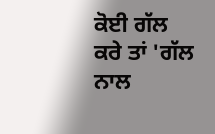ਕੋਈ ਗੱਲ ਕਰੇ ਤਾਂ 'ਗੱਲ ਨਾਲ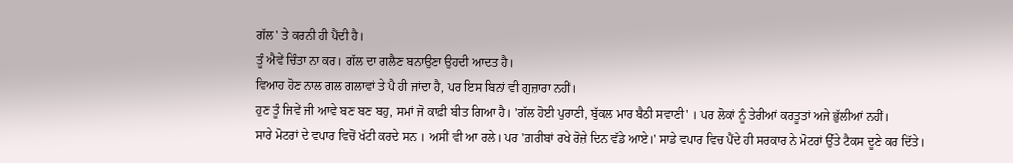ਗੱਲ' ਤੇ ਕਰਨੀ ਹੀ ਪੈਂਦੀ ਹੈ।
ਤੂੰ ਐਵੇਂ ਚਿੰਤਾ ਨਾ ਕਰ। ਗੱਲ ਦਾ ਗਲੈਣ ਬਨਾਉਣਾ ਉਹਦੀ ਆਦਤ ਹੈ।
ਵਿਆਹ ਹੋਣ ਨਾਲ ਗਲ ਗਲਾਵਾਂ ਤੇ ਪੈ ਹੀ ਜਾਂਦਾ ਹੈ, ਪਰ ਇਸ ਬਿਨਾਂ ਵੀ ਗੁਜ਼ਾਰਾ ਨਹੀਂ।
ਹੁਣ ਤੂੰ ਜਿਵੇਂ ਜੀ ਆਵੇ ਬਣ ਬਣ ਬਹੁ, ਸਮਾਂ ਜੋ ਕਾਫ਼ੀ ਬੀਤ ਗਿਆ ਹੈ। 'ਗੱਲ ਹੋਈ ਪੁਰਾਣੀ, ਬੁੱਕਲ ਮਾਰ ਬੈਠੀ ਸਵਾਣੀ' । ਪਰ ਲੋਕਾਂ ਨੂੰ ਤੇਰੀਆਂ ਕਰਤੂਤਾਂ ਅਜੇ ਭੁੱਲੀਆਂ ਨਹੀਂ।
ਸਾਰੇ ਮੋਟਰਾਂ ਦੇ ਵਪਾਰ ਵਿਚੋਂ ਖੱਟੀ ਕਰਦੇ ਸਨ । ਅਸੀਂ ਵੀ ਆ ਰਲੇ। ਪਰ 'ਗ਼ਰੀਬਾਂ ਰਖੇ ਰੋਜ਼ੇ ਦਿਨ ਵੱਡੇ ਆਏ।' ਸਾਡੇ ਵਪਾਰ ਵਿਚ ਪੈਂਦੇ ਹੀ ਸਰਕਾਰ ਨੇ ਮੋਟਰਾਂ ਉੱਤੇ ਟੈਕਸ ਦੂਣੇ ਕਰ ਦਿੱਤੇ।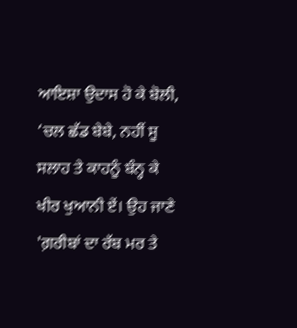ਆਇਸ਼ਾ ਉਦਾਸ ਹੋ ਕੇ ਬੋਲੀ, ‘ਚਲ ਛੱਡ ਬੇਬੇ, ਨਹੀਂ ਸੂ ਸਲਾਹ ਤੇ ਕਾਹਨੂੰ ਬੰਨ੍ਹ ਕੇ ਖੀਰ ਖੁਆਨੀ ਏਂ। ਉਹ ਜਾਣੇ 'ਗ਼ਰੀਬਾਂ ਦਾ ਰੱਬ ਮਰ ਤੇ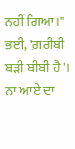ਨਹੀਂ ਗਿਆ।"
ਭਈ, 'ਗ਼ਰੀਬੀ ਬੜੀ ਬੀਬੀ ਹੈ'। ਨਾ ਆਏ ਦਾ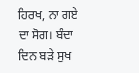ਹਿਰਖ, ਨਾ ਗਏ ਦਾ ਸੋਗ। ਬੰਦਾ ਦਿਨ ਬੜੇ ਸੁਖ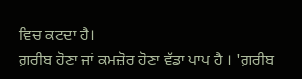ਵਿਚ ਕਟਦਾ ਹੈ।
ਗ਼ਰੀਬ ਹੋਣਾ ਜਾਂ ਕਮਜ਼ੋਰ ਹੋਣਾ ਵੱਡਾ ਪਾਪ ਹੈ । 'ਗ਼ਰੀਬ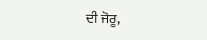ਦੀ ਜੋਰੂ,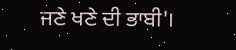ਜਣੇ ਖਣੇ ਦੀ ਭਾਬੀ'।